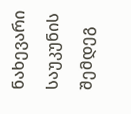ნახევარი საუკუნის შემდეგ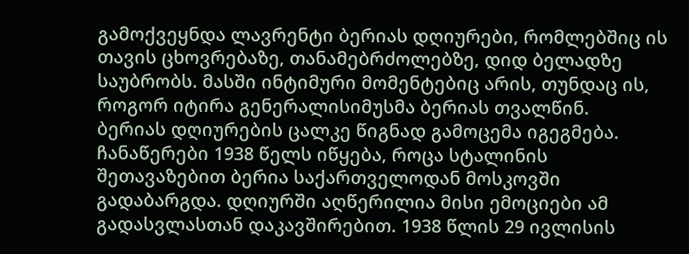გამოქვეყნდა ლავრენტი ბერიას დღიურები, რომლებშიც ის თავის ცხოვრებაზე, თანამებრძოლებზე, დიდ ბელადზე საუბრობს. მასში ინტიმური მომენტებიც არის, თუნდაც ის, როგორ იტირა გენერალისიმუსმა ბერიას თვალწინ.
ბერიას დღიურების ცალკე წიგნად გამოცემა იგეგმება. ჩანაწერები 1938 წელს იწყება, როცა სტალინის შეთავაზებით ბერია საქართველოდან მოსკოვში გადაბარგდა. დღიურში აღწერილია მისი ემოციები ამ გადასვლასთან დაკავშირებით. 1938 წლის 29 ივლისის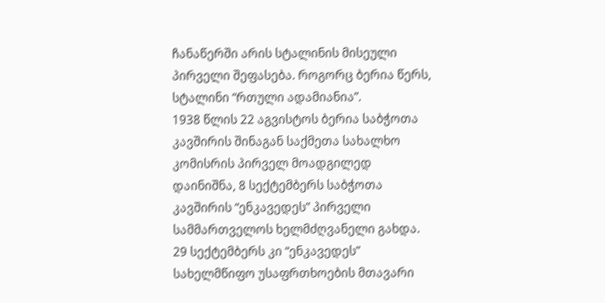ჩანაწერში არის სტალინის მისეული პირველი შეფასება. როგორც ბერია წერს, სტალინი “რთული ადამიანია”.
1938 წლის 22 აგვისტოს ბერია საბჭოთა კავშირის შინაგან საქმეთა სახალხო კომისრის პირველ მოადგილედ დაინიშნა, 8 სექტემბერს საბჭოთა კავშირის “ენკავედეს” პირველი სამმართველოს ხელმძღვანელი გახდა. 29 სექტემბერს კი “ენკავედეს” სახელმწიფო უსაფრთხოების მთავარი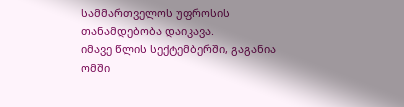სამმართველოს უფროსის თანამდებობა დაიკავა.
იმავე წლის სექტემბერში, გაგანია ომში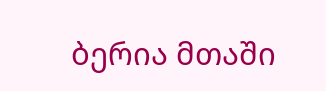ბერია მთაში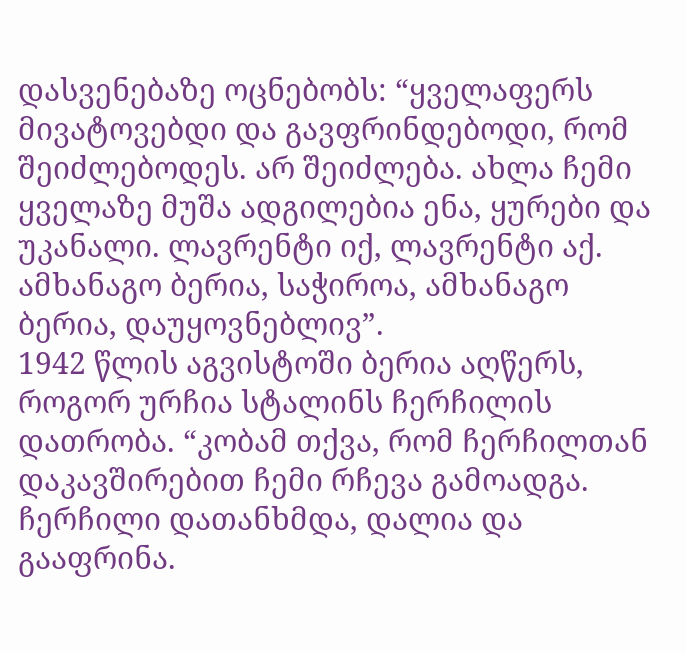დასვენებაზე ოცნებობს: “ყველაფერს მივატოვებდი და გავფრინდებოდი, რომ შეიძლებოდეს. არ შეიძლება. ახლა ჩემი ყველაზე მუშა ადგილებია ენა, ყურები და უკანალი. ლავრენტი იქ, ლავრენტი აქ. ამხანაგო ბერია, საჭიროა, ამხანაგო ბერია, დაუყოვნებლივ”.
1942 წლის აგვისტოში ბერია აღწერს, როგორ ურჩია სტალინს ჩერჩილის დათრობა. “კობამ თქვა, რომ ჩერჩილთან დაკავშირებით ჩემი რჩევა გამოადგა. ჩერჩილი დათანხმდა, დალია და გააფრინა.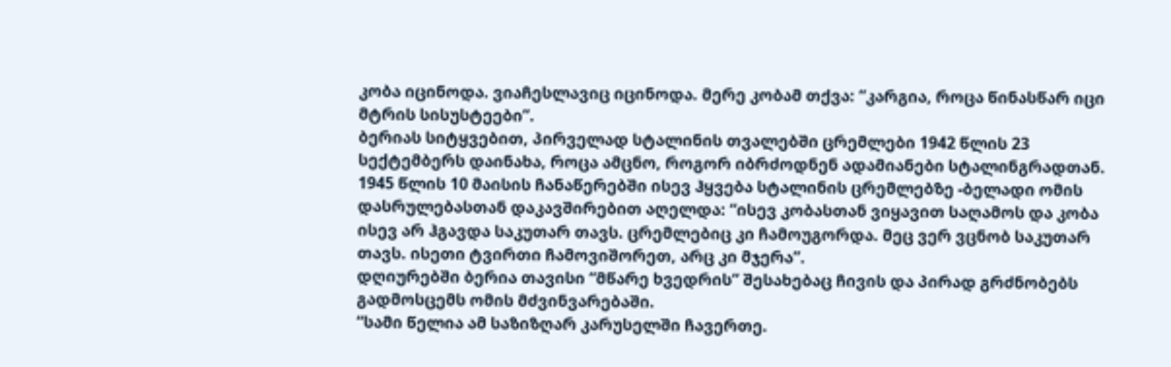კობა იცინოდა. ვიაჩესლავიც იცინოდა. მერე კობამ თქვა: “კარგია, როცა წინასწარ იცი მტრის სისუსტეები”.
ბერიას სიტყვებით, პირველად სტალინის თვალებში ცრემლები 1942 წლის 23 სექტემბერს დაინახა, როცა ამცნო, როგორ იბრძოდნენ ადამიანები სტალინგრადთან.
1945 წლის 10 მაისის ჩანაწერებში ისევ ჰყვება სტალინის ცრემლებზე -ბელადი ომის დასრულებასთან დაკავშირებით აღელდა: “ისევ კობასთან ვიყავით საღამოს და კობა ისევ არ ჰგავდა საკუთარ თავს. ცრემლებიც კი ჩამოუგორდა. მეც ვერ ვცნობ საკუთარ თავს. ისეთი ტვირთი ჩამოვიშორეთ, არც კი მჯერა”.
დღიურებში ბერია თავისი “მწარე ხვედრის” შესახებაც ჩივის და პირად გრძნობებს გადმოსცემს ომის მძვინვარებაში.
“სამი წელია ამ საზიზღარ კარუსელში ჩავერთე.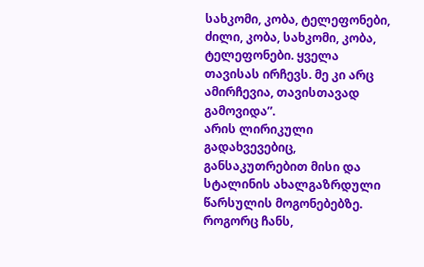სახკომი, კობა, ტელეფონები, ძილი, კობა, სახკომი, კობა, ტელეფონები. ყველა თავისას ირჩევს. მე კი არც ამირჩევია, თავისთავად გამოვიდა”.
არის ლირიკული გადახვევებიც, განსაკუთრებით მისი და სტალინის ახალგაზრდული წარსულის მოგონებებზე. როგორც ჩანს,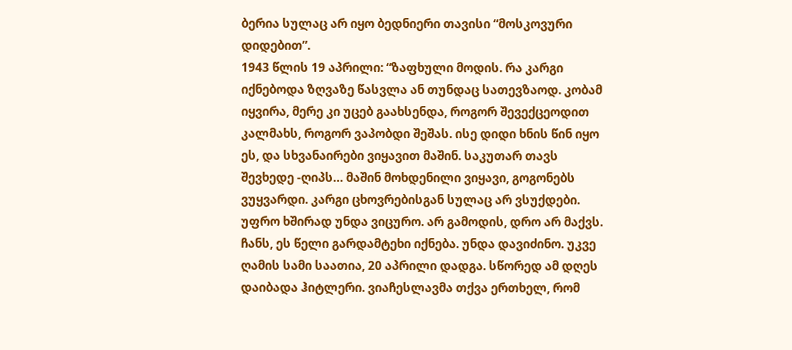ბერია სულაც არ იყო ბედნიერი თავისი “მოსკოვური დიდებით”.
1943 წლის 19 აპრილი: “ზაფხული მოდის. რა კარგი იქნებოდა ზღვაზე წასვლა ან თუნდაც სათევზაოდ. კობამ იყვირა, მერე კი უცებ გაახსენდა, როგორ შევექცეოდით კალმახს, როგორ ვაპობდი შეშას. ისე დიდი ხნის წინ იყო ეს, და სხვანაირები ვიყავით მაშინ. საკუთარ თავს შევხედე -ღიპს… მაშინ მოხდენილი ვიყავი, გოგონებს ვუყვარდი. კარგი ცხოვრებისგან სულაც არ ვსუქდები. უფრო ხშირად უნდა ვიცურო. არ გამოდის, დრო არ მაქვს. ჩანს, ეს წელი გარდამტეხი იქნება. უნდა დავიძინო. უკვე ღამის სამი საათია, 20 აპრილი დადგა. სწორედ ამ დღეს დაიბადა ჰიტლერი. ვიაჩესლავმა თქვა ერთხელ, რომ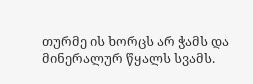თურმე ის ხორცს არ ჭამს და მინერალურ წყალს სვამს.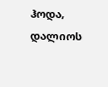ჰოდა, დალიოს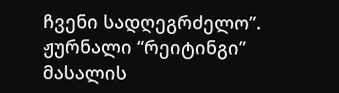ჩვენი სადღეგრძელო”.
ჟურნალი “რეიტინგი”
მასალის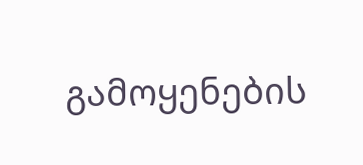გამოყენების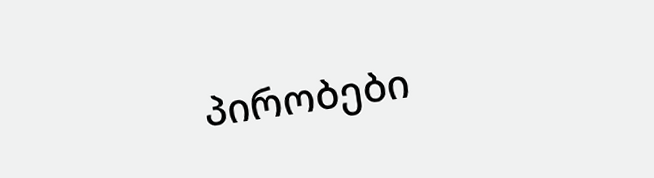პირობები